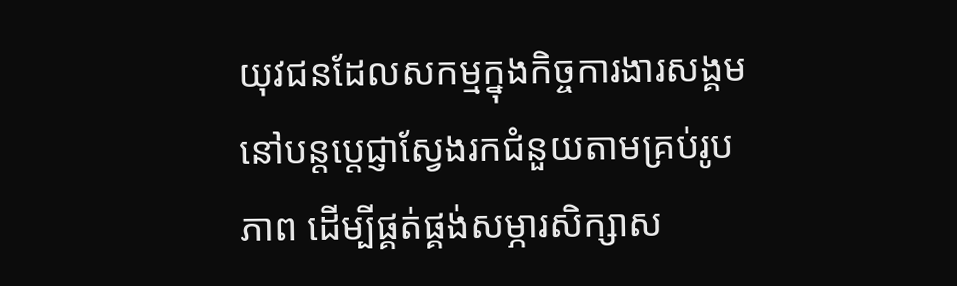យុវជនដែលសកម្មក្នុងកិច្ចការងារសង្គម នៅបន្តប្តេជ្ញាស្វែងរកជំនួយតាមគ្រប់រូបភាព ដើម្បីផ្គត់ផ្គង់សម្ភារសិក្សាស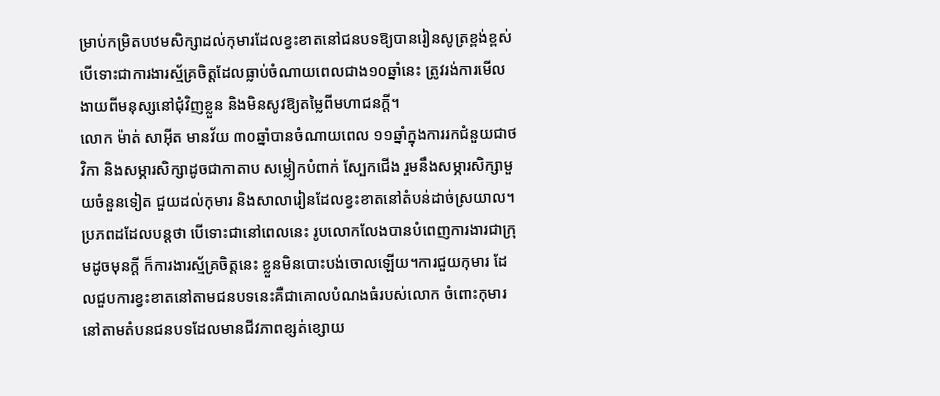ម្រាប់កម្រិតបឋមសិក្សាដល់កុមារដែលខ្វះខាតនៅជនបទឱ្យបានរៀនសូត្រខ្ពង់ខ្ពស់ បើទោះជាការងារស្ម័គ្រចិត្តដែលធ្លាប់ចំណាយពេលជាង១០ឆ្នាំនេះ ត្រូវរង់ការមើលងាយពីមនុស្សនៅជុំវិញខ្លួន និងមិនសូវឱ្យតម្លៃពីមហាជនក្តី។
លោក ម៉ាត់ សាអ៊ីត មានវ័យ ៣០ឆ្នាំបានចំណាយពេល ១១ឆ្នាំក្នុងការរកជំនួយជាថវិកា និងសម្ភារសិក្សាដូចជាកាតាប សម្លៀកបំពាក់ ស្បែកជើង រួមនឹងសម្ភារសិក្សាមួយចំនួនទៀត ជួយដល់កុមារ និងសាលារៀនដែលខ្វះខាតនៅតំបន់ដាច់ស្រយាល។
ប្រភពដដែលបន្តថា បើទោះជានៅពេលនេះ រូបលោកលែងបានបំពេញការងារជាក្រុមដូចមុនក្តី ក៏ការងារស្ម័គ្រចិត្តនេះ ខ្លួនមិនបោះបង់ចោលឡើយ។ការជួយកុមារ ដែលជួបការខ្វះខាតនៅតាមជនបទនេះគឺជាគោលបំណងធំរបស់លោក ចំពោះកុមារនៅតាមតំបនជនបទដែលមានជីវភាពខ្សត់ខ្សោយ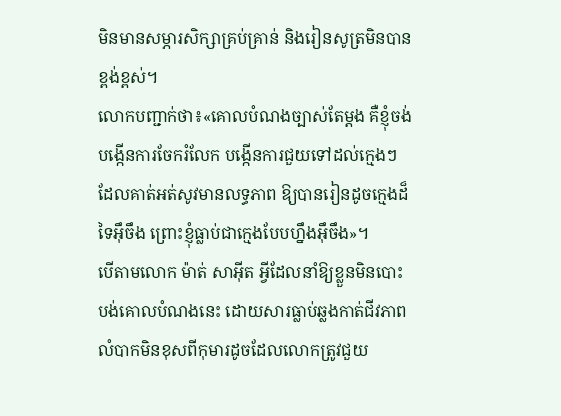មិនមានសម្ភារសិក្សាគ្រប់គ្រាន់ និងរៀនសូត្រមិនបានខ្ពង់ខ្ពស់។
លោកបញ្ជាក់ថា៖«គោលបំណងច្បាស់តែម្តង គឺខ្ញុំចង់បង្កើនការចែករំលែក បង្កើនការជួយទៅដល់ក្មេងៗដែលគាត់អត់សូវមានលទ្ធភាព ឱ្យបានរៀនដូចក្មេងដ៏ទៃអ៊ឹចឹង ព្រោះខ្ញុំធ្លាប់ជាក្មេងបែបហ្នឹងអ៊ឹចឹង»។
បើតាមលោក ម៉ាត់ សាអ៊ីត អ្វីដែលនាំឱ្យខ្លួនមិនបោះបង់គោលបំណងនេះ ដោយសារធ្លាប់ឆ្លងកាត់ជីវភាពលំបាកមិនខុសពីកុមារដូចដែលលោកត្រូវជួយ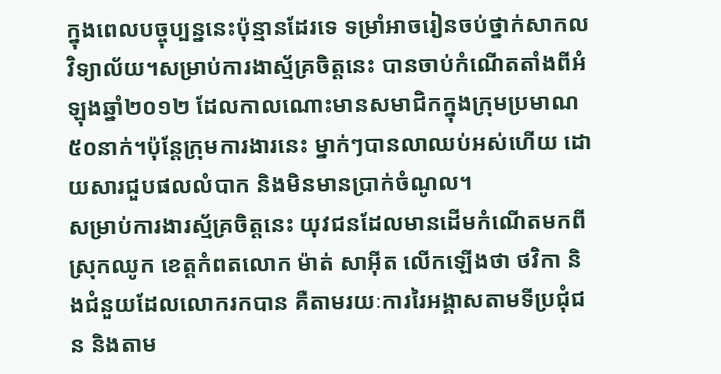ក្នុងពេលបច្ចុប្បន្ននេះប៉ុន្មានដែរទេ ទម្រាំអាចរៀនចប់ថ្នាក់សាកលវិទ្យាល័យ។សម្រាប់ការងាស្ម័គ្រចិត្តនេះ បានចាប់កំណើតតាំងពីអំឡុងឆ្នាំ២០១២ ដែលកាលណោះមានសមាជិកក្នុងក្រុមប្រមាណ៥០នាក់។ប៉ុន្តែក្រុមការងារនេះ ម្នាក់ៗបានលាឈប់អស់ហើយ ដោយសារជួបផលលំបាក និងមិនមានប្រាក់ចំណូល។
សម្រាប់ការងារស្ម័គ្រចិត្តនេះ យុវជនដែលមានដើមកំណើតមកពីស្រុកឈូក ខេត្តកំពតលោក ម៉ាត់ សាអ៊ីត លើកឡើងថា ថវិកា និងជំនួយដែលលោករកបាន គឺតាមរយៈការរៃអង្គាសតាមទីប្រជុំជន និងតាម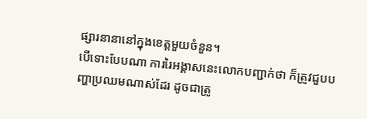ផ្សារនានានៅក្នុងខេត្តមួយចំនួន។
បើទោះបែបណា ការរៃអង្គាសនេះលោកបញ្ជាក់ថា ក៏ត្រូវជួបបញ្ហាប្រឈមណាស់ដែរ ដូចជាត្រូ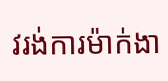វរង់ការម៉ាក់ងា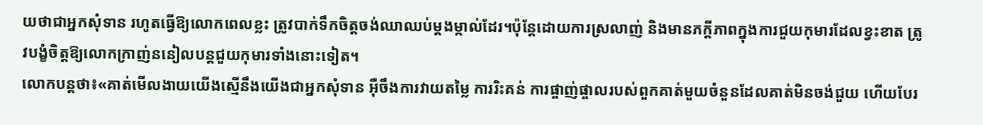យថាជាអ្នកសុំទាន រហូតធ្វើឱ្យលោកពេលខ្លះ ត្រូវបាក់ទឹកចិត្តចង់ឈាឈប់ម្តងម្កាល់ដែរ។ប៉ុន្តែដោយការស្រលាញ់ និងមានភក្តីភាពក្នុងការជួយកុមារដែលខ្វះខាត ត្រូវបង្ខំចិត្តឱ្យលោកក្រាញ់ននៀលបន្តជួយកុមារទាំងនោះទៀត។
លោកបន្តថា៖«គាត់មើលងាយយើងស្មើនឹងយើងជាអ្នកសុំទាន អ៊ឺចឹងការវាយតម្លៃ ការរិះគន់ ការផ្ចាញ់ផ្ចាលរបស់ពួកគាត់មួយចំនួនដែលគាត់មិនចង់ជួយ ហើយបែរ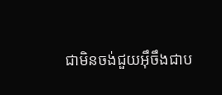ជាមិនចង់ជួយអ៊ឹចឹងជាប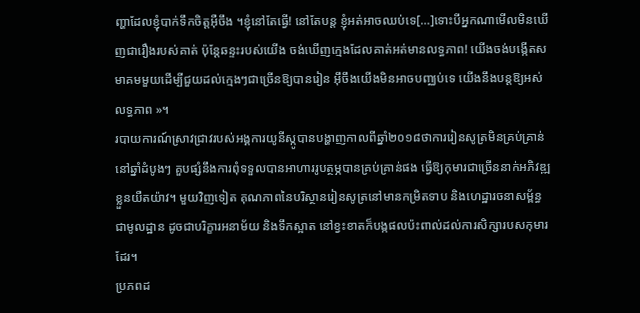ញ្ហាដែលខ្ញុំបាក់ទឹកចិត្តអ៊ឺចឹង ។ខ្ញុំនៅតែធ្វើ! នៅតែបន្ត ខ្ញុំអត់អាចឈប់ទេ[…]ទោះបីអ្នកណាមើលមិនឃើញជារឿងរបស់គាត់ ប៉ុន្តែឆន្ទះរបស់យើង ចង់ឃើញក្មេងដែលគាត់អត់មានលទ្ធភាព! យើងចង់បង្កើតសមាគមមួយដើម្បីជួយដល់ក្មេងៗជាច្រើនឱ្យបានរៀន អ៊ឹចឹងយើងមិនអាចបញ្ឈប់ទេ យើងនឹងបន្តឱ្យអស់លទ្ធភាព »។
របាយការណ៍ស្រាវជ្រាវរបស់អង្គការយូនីស្កូបានបង្ហាញកាលពីឆ្នាំ២០១៨ថាការរៀនសូត្រមិនគ្រប់គ្រាន់នៅឆ្នាំដំបូងៗ គួបផ្សំនឹងការពុំទទួលបានអាហាររូបត្ថម្ភបានគ្រប់គ្រាន់ផង ធ្វើឱ្យកុមារជាច្រើននាក់អភិវឌ្ឍខ្លួនយឺតយ៉ាវ។ មួយវិញទៀត គុណភាពនៃបរិស្ថានរៀនសូត្រនៅមានកម្រិតទាប និងហេដ្ឋារចនាសម្ព័ន្ធជាមូលដ្ឋាន ដូចជាបរិក្ខារអនាម័យ និងទឹកស្អាត នៅខ្វះខាតក៏បង្កផលប៉ះពាល់ដល់ការសិក្សារបសកុមារដែរ។
ប្រភពដ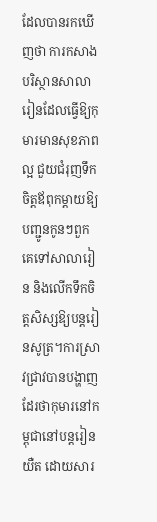ដែលបានរកឃើញថា ការកសាងបរិស្ថានសាលារៀនដែលធ្វើឱ្យកុមារមានសុខភាពល្អ ជួយជំរុញទឹកចិត្តឪពុកម្តាយឱ្យបញ្ជូនកូនៗពួកគេទៅសាលារៀន និងលើកទឹកចិត្តសិស្សឱ្យបន្តរៀនសូត្រ។ការស្រាវជ្រាវបានបង្ហាញដែរថាកុមារនៅកម្ពុជានៅបន្តរៀនយឺត ដោយសារ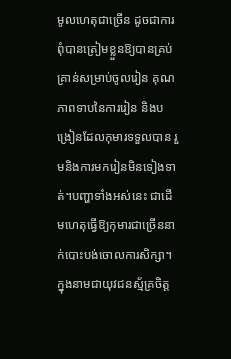មូលហេតុជាច្រើន ដូចជាការពុំបានត្រៀមខ្លួនឱ្យបានគ្រប់គ្រាន់សម្រាប់ចូលរៀន គុណភាពទាបនៃការរៀន និងបង្រៀនដែលកុមារទទួលបាន រួមនិងការមករៀនមិនទៀងទាត់។បញ្ហាទាំងអស់នេះ ជាដើមហេតុធ្វើឱ្យកុមារជាច្រើននាក់បោះបង់ចោលការសិក្សា។
ក្នុងនាមជាយុវជនស្ម័គ្រចិត្ត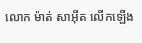លោក ម៉ាត់ សាអ៊ីត លើកឡើង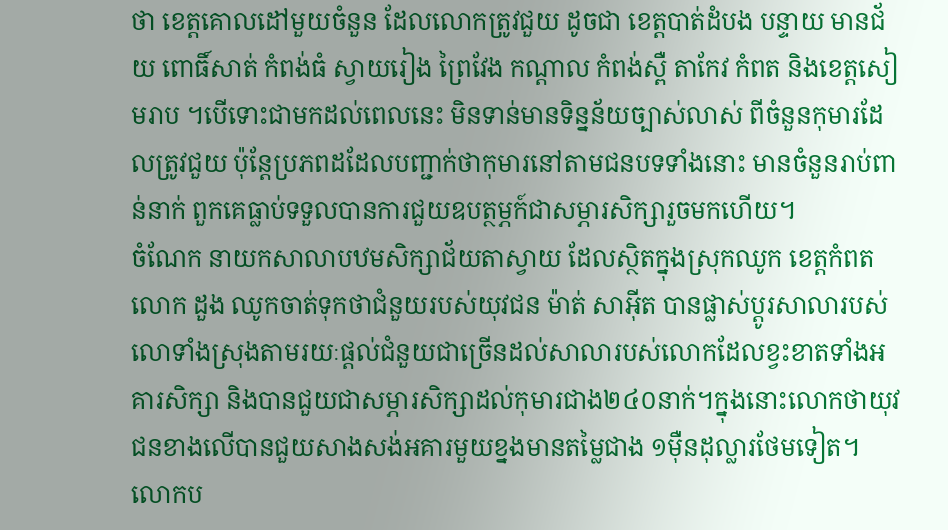ថា ខេត្តគោលដៅមួយចំនួន ដែលលោកត្រូវជួយ ដូចជា ខេត្តបាត់ដំបង បន្ទាយ មានជ័យ ពោធិ៍សាត់ កំពង់ធំ ស្វាយរៀង ព្រៃវែង កណ្ដាល កំពង់ស្ពឺ តាកែវ កំពត និងខេត្តសៀមរាប ។បើទោះជាមកដល់ពេលនេះ មិនទាន់មានទិន្នន័យច្បាស់លាស់ ពីចំនួនកុមារដែលត្រូវជួយ ប៉ុន្តែប្រភពដដែលបញ្ជាក់ថាកុមារនៅតាមជនបទទាំងនោះ មានចំនួនរាប់ពាន់នាក់ ពួកគេធ្លាប់ទទួលបានការជួយឧបត្ថម្ភក៍ជាសម្ភារសិក្សារួចមកហើយ។
ចំណែក នាយកសាលាបឋមសិក្សាជ័យតាស្វាយ ដែលស្ថិតក្នុងស្រុកឈូក ខេត្តកំពត លោក ដួង ឈូកចាត់ទុកថាជំនួយរបស់យុវជន ម៉ាត់ សាអ៊ីត បានផ្លាស់ប្តូរសាលារបស់លោទាំងស្រុងតាមរយៈផ្តល់ជំនួយជាច្រើនដល់សាលារបស់លោកដែលខ្វះខាតទាំងអគារសិក្សា និងបានជួយជាសម្ភារសិក្សាដល់កុមារជាង២៤០នាក់។ក្នុងនោះលោកថាយុវជនខាងលើបានជួយសាងសង់អគារមួយខ្នងមានតម្លៃជាង ១ម៉ឺនដុល្លារថែមទៀត។
លោកប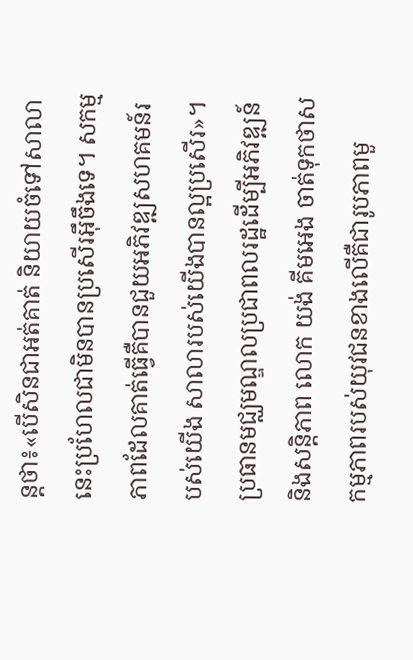ន្តថា៖«បើសិនជាអត់គាត់ និយាយចំទៅសាលានេះប្រហែលជាមិនបានប្រសើរអ៊ឹចឹងទេ។ សកម្មភាពដែលគាត់ធ្វើគឺបានជួយអភិវឌ្ឍសហគមន៍របស់យើង សាលារបស់យើងបានល្អប្រសើរ»។
ប្រធានមជ្ឈមណ្ឌលប្រជាពលរដ្ឋដើម្បីអភិវឌ្ឍន៍ និងសន្តិភាព លោក យង់ គីមអេង ចាត់ទុកថាសកម្មភាពរបស់យុវជនខាងលើគឺជារូបភាពមួ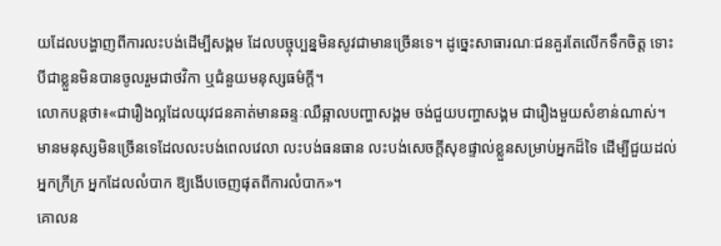យដែលបង្ហាញពីការលះបង់ដើម្បីសង្គម ដែលបច្ចុប្បន្នមិនសូវជាមានច្រើនទេ។ ដូច្នេះសាធារណៈជនគួរតែលើកទឹកចិត្ត ទោះបីជាខ្លួនមិនបានចូលរួមជាថវិកា ឬជំនួយមនុស្សធម៌ក្តី។
លោកបន្តថា៖«ជារឿងល្អដែលយុវជនគាត់មានឆន្ទៈឈឺឆ្អាលបញ្ហាសង្គម ចង់ជួយបញ្ហាសង្គម ជារឿងមួយសំខាន់ណាស់។ មានមនុស្សមិនច្រើនទេដែលលះបង់ពេលវេលា លះបង់ធនធាន លះបង់សេចក្តីសុខផ្ទាល់ខ្លួនសម្រាប់អ្នកដ៏ទៃ ដើម្បីជួយដល់អ្នកក្រីក្រ អ្នកដែលលំបាក ឱ្យងើបចេញផុតពីការលំបាក»។
គោលន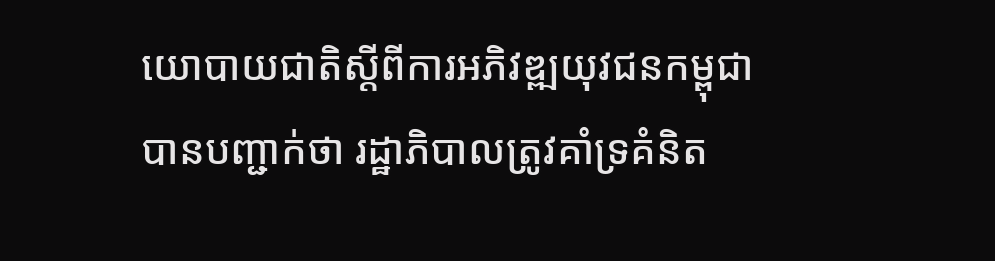យោបាយជាតិស្តីពីការអភិវឌ្ឍយុវជនកម្ពុជា បានបញ្ជាក់ថា រដ្ឋាភិបាលត្រូវគាំទ្រគំនិត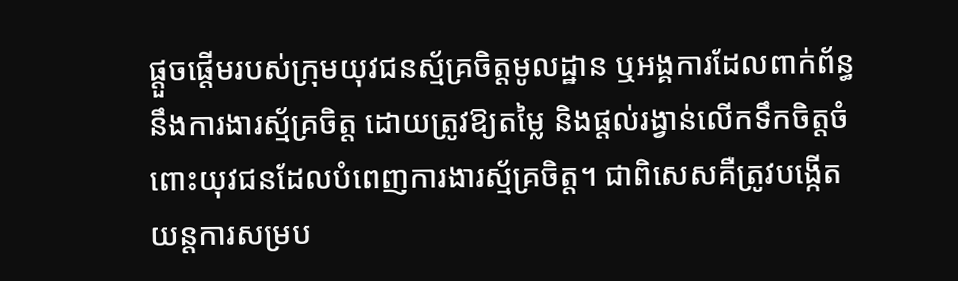ផ្តួចផ្តើមរបស់ក្រុមយុវជនស្ម័គ្រចិត្តមូលដ្ឋាន ឬអង្គការដែលពាក់ព័ន្ធនឹងការងារស្ម័គ្រចិត្ត ដោយត្រូវឱ្យតម្លៃ និងផ្តល់រង្វាន់លើកទឹកចិត្តចំពោះយុវជនដែលបំពេញការងារស្ម័គ្រចិត្ត។ ជាពិសេសគឺត្រូវបង្កើតយន្តការសម្រប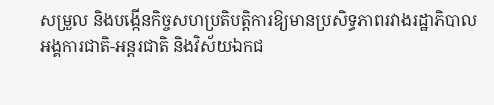សម្រួល និងបង្កើនកិច្ចសហប្រតិបត្តិការឱ្យមានប្រសិទ្ធភាពរវាងរដ្ឋាភិបាល អង្គការជាតិ-អន្តរជាតិ និងវិស័យឯកជ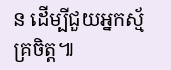ន ដើម្បីជួយអ្នកស្ម័គ្រចិត្ត៕